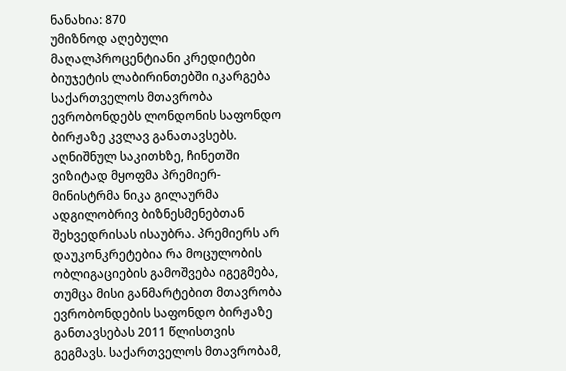ნანახია: 870
უმიზნოდ აღებული მაღალპროცენტიანი კრედიტები ბიუჯეტის ლაბირინთებში იკარგება
საქართველოს მთავრობა ევრობონდებს ლონდონის საფონდო ბირჟაზე კვლავ განათავსებს. აღნიშნულ საკითხზე, ჩინეთში ვიზიტად მყოფმა პრემიერ-მინისტრმა ნიკა გილაურმა ადგილობრივ ბიზნესმენებთან შეხვედრისას ისაუბრა. პრემიერს არ დაუკონკრეტებია რა მოცულობის ობლიგაციების გამოშვება იგეგმება, თუმცა მისი განმარტებით მთავრობა ევრობონდების საფონდო ბირჟაზე განთავსებას 2011 წლისთვის გეგმავს. საქართველოს მთავრობამ,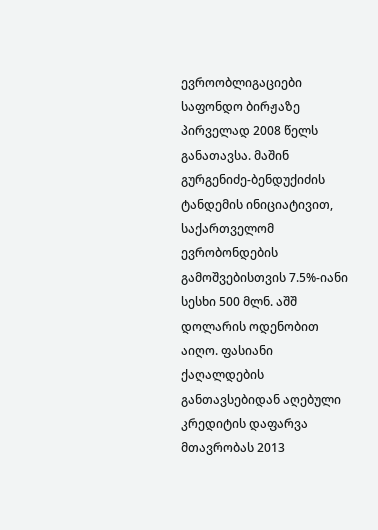ევროობლიგაციები საფონდო ბირჟაზე პირველად 2008 წელს განათავსა. მაშინ გურგენიძე-ბენდუქიძის ტანდემის ინიციატივით, საქართველომ ევრობონდების გამოშვებისთვის 7.5%-იანი სესხი 500 მლნ. აშშ დოლარის ოდენობით აიღო. ფასიანი ქაღალდების განთავსებიდან აღებული კრედიტის დაფარვა მთავრობას 2013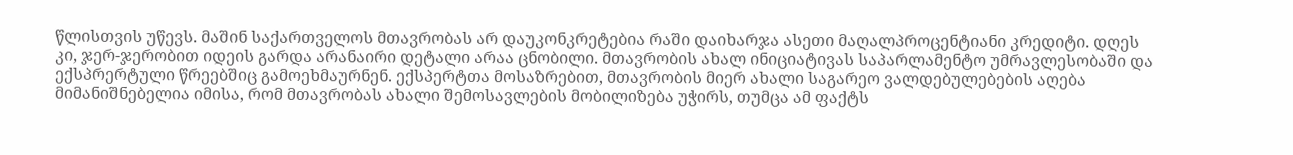წლისთვის უწევს. მაშინ საქართველოს მთავრობას არ დაუკონკრეტებია რაში დაიხარჯა ასეთი მაღალპროცენტიანი კრედიტი. დღეს კი, ჯერ-ჯერობით იდეის გარდა არანაირი დეტალი არაა ცნობილი. მთავრობის ახალ ინიციატივას საპარლამენტო უმრავლესობაში და ექსპრერტული წრეებშიც გამოეხმაურნენ. ექსპერტთა მოსაზრებით, მთავრობის მიერ ახალი საგარეო ვალდებულებების აღება მიმანიშნებელია იმისა, რომ მთავრობას ახალი შემოსავლების მობილიზება უჭირს, თუმცა ამ ფაქტს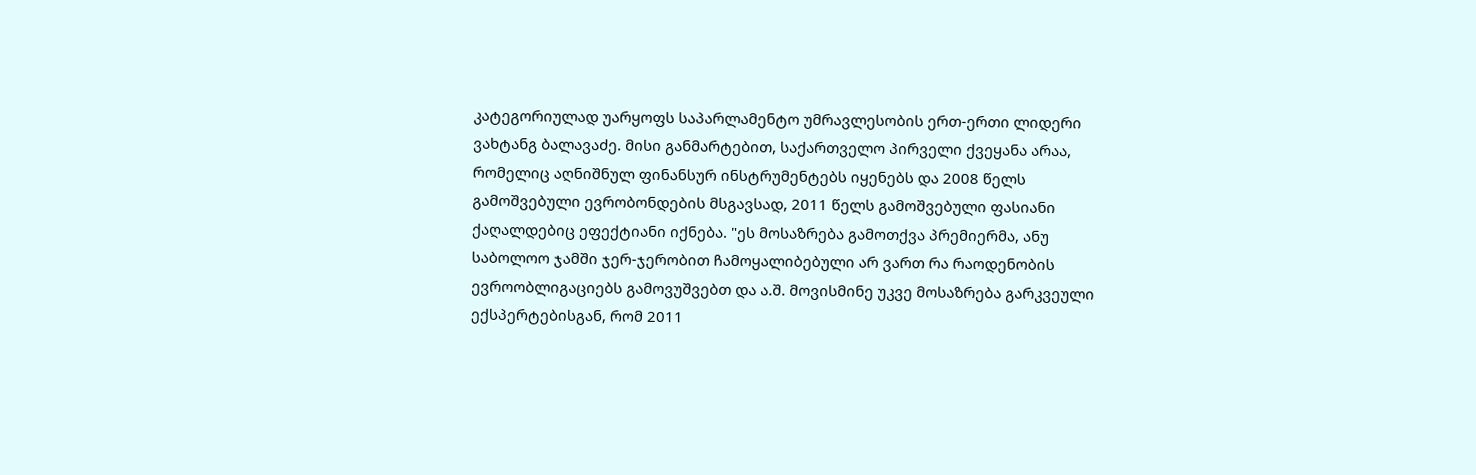კატეგორიულად უარყოფს საპარლამენტო უმრავლესობის ერთ-ერთი ლიდერი ვახტანგ ბალავაძე. მისი განმარტებით, საქართველო პირველი ქვეყანა არაა, რომელიც აღნიშნულ ფინანსურ ინსტრუმენტებს იყენებს და 2008 წელს გამოშვებული ევრობონდების მსგავსად, 2011 წელს გამოშვებული ფასიანი ქაღალდებიც ეფექტიანი იქნება. "ეს მოსაზრება გამოთქვა პრემიერმა, ანუ საბოლოო ჯამში ჯერ-ჯერობით ჩამოყალიბებული არ ვართ რა რაოდენობის ევროობლიგაციებს გამოვუშვებთ და ა.შ. მოვისმინე უკვე მოსაზრება გარკვეული ექსპერტებისგან, რომ 2011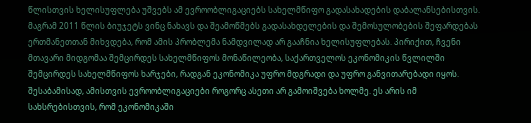წლისთვის ხელისუფლება უშვებს ამ ევროობლიგაციებს სახელმწიფო გადასახადების დაბალანსებისთვის. მაგრამ 2011 წლის ბიუჯეტს ვინც ნახავს და შეამოწმებს გადასახდელების და შემოსულობების შეფარდებას ერთმანეთთან მიხვდება, რომ ამის პრობლემა ნამდვილად არ გააჩნია ხელისუფლებას. პირიქით, ჩვენი მთავარი მიდგომაა შემცირდეს სახელმწიფოს მონაწილეობა, საქართველოს ეკონომიკის წვლილში შემცირდეს სახელმწიფოს ხარჯები, რადგან ეკონომიკა უფრო მდგრადი და უფრო განვითარებადი იყოს. შესაბამისად, ამისთვის ევროობლიგაციები როგორც ასეთი არ გამოიშვება ხოლმე. ეს არის იმ სახსრებისთვის, რომ ეკონომიკაში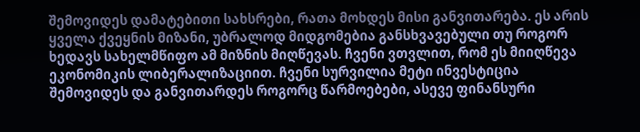შემოვიდეს დამატებითი სახსრები, რათა მოხდეს მისი განვითარება. ეს არის ყველა ქვეყნის მიზანი, უბრალოდ მიდგომებია განსხვავებული თუ როგორ ხედავს სახელმწიფო ამ მიზნის მიღწევას. ჩვენი ვთვლით, რომ ეს მიიღწევა ეკონომიკის ლიბერალიზაციით. ჩვენი სურვილია მეტი ინვესტიცია შემოვიდეს და განვითარდეს როგორც წარმოებები, ასევე ფინანსური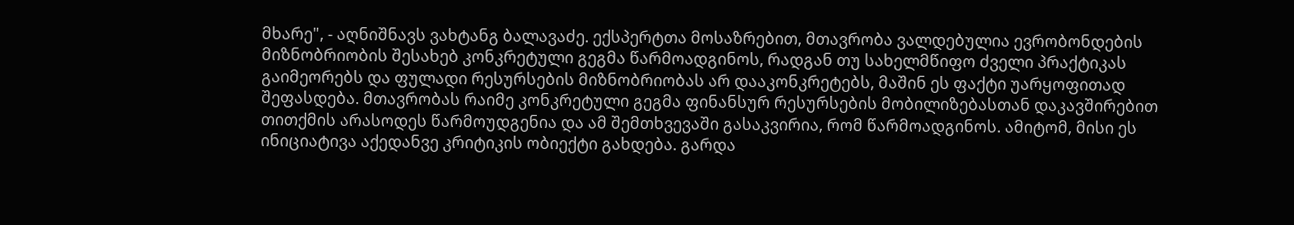მხარე", - აღნიშნავს ვახტანგ ბალავაძე. ექსპერტთა მოსაზრებით, მთავრობა ვალდებულია ევრობონდების მიზნობრიობის შესახებ კონკრეტული გეგმა წარმოადგინოს, რადგან თუ სახელმწიფო ძველი პრაქტიკას გაიმეორებს და ფულადი რესურსების მიზნობრიობას არ დააკონკრეტებს, მაშინ ეს ფაქტი უარყოფითად შეფასდება. მთავრობას რაიმე კონკრეტული გეგმა ფინანსურ რესურსების მობილიზებასთან დაკავშირებით თითქმის არასოდეს წარმოუდგენია და ამ შემთხვევაში გასაკვირია, რომ წარმოადგინოს. ამიტომ, მისი ეს ინიციატივა აქედანვე კრიტიკის ობიექტი გახდება. გარდა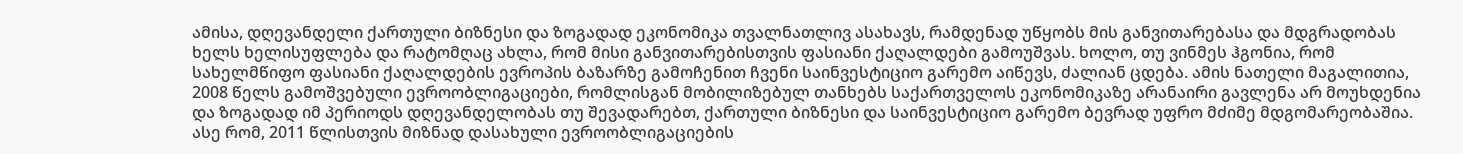ამისა, დღევანდელი ქართული ბიზნესი და ზოგადად ეკონომიკა თვალნათლივ ასახავს, რამდენად უწყობს მის განვითარებასა და მდგრადობას ხელს ხელისუფლება და რატომღაც ახლა, რომ მისი განვითარებისთვის ფასიანი ქაღალდები გამოუშვას. ხოლო, თუ ვინმეს ჰგონია, რომ სახელმწიფო ფასიანი ქაღალდების ევროპის ბაზარზე გამოჩენით ჩვენი საინვესტიციო გარემო აიწევს, ძალიან ცდება. ამის ნათელი მაგალითია, 2008 წელს გამოშვებული ევროობლიგაციები, რომლისგან მობილიზებულ თანხებს საქართველოს ეკონომიკაზე არანაირი გავლენა არ მოუხდენია და ზოგადად იმ პერიოდს დღევანდელობას თუ შევადარებთ, ქართული ბიზნესი და საინვესტიციო გარემო ბევრად უფრო მძიმე მდგომარეობაშია. ასე რომ, 2011 წლისთვის მიზნად დასახული ევროობლიგაციების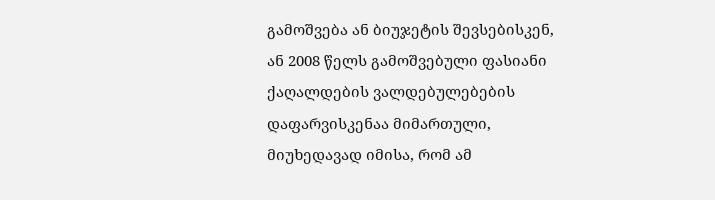გამოშვება ან ბიუჯეტის შევსებისკენ, ან 2008 წელს გამოშვებული ფასიანი ქაღალდების ვალდებულებების დაფარვისკენაა მიმართული, მიუხედავად იმისა, რომ ამ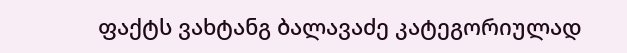ფაქტს ვახტანგ ბალავაძე კატეგორიულად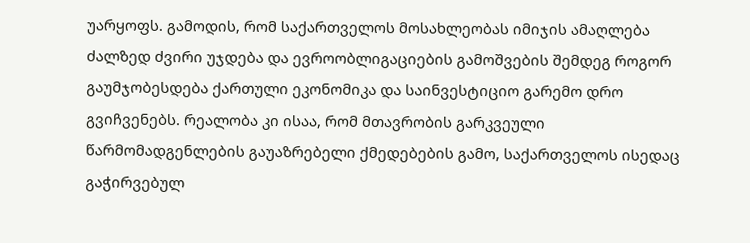უარყოფს. გამოდის, რომ საქართველოს მოსახლეობას იმიჯის ამაღლება ძალზედ ძვირი უჯდება და ევროობლიგაციების გამოშვების შემდეგ როგორ გაუმჯობესდება ქართული ეკონომიკა და საინვესტიციო გარემო დრო გვიჩვენებს. რეალობა კი ისაა, რომ მთავრობის გარკვეული წარმომადგენლების გაუაზრებელი ქმედებების გამო, საქართველოს ისედაც გაჭირვებულ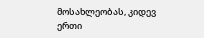მოსახლეობას, კიდევ ერთი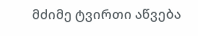მძიმე ტვირთი აწვება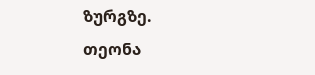ზურგზე.
თეონა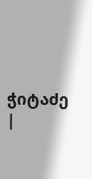ჭიტაძე
|